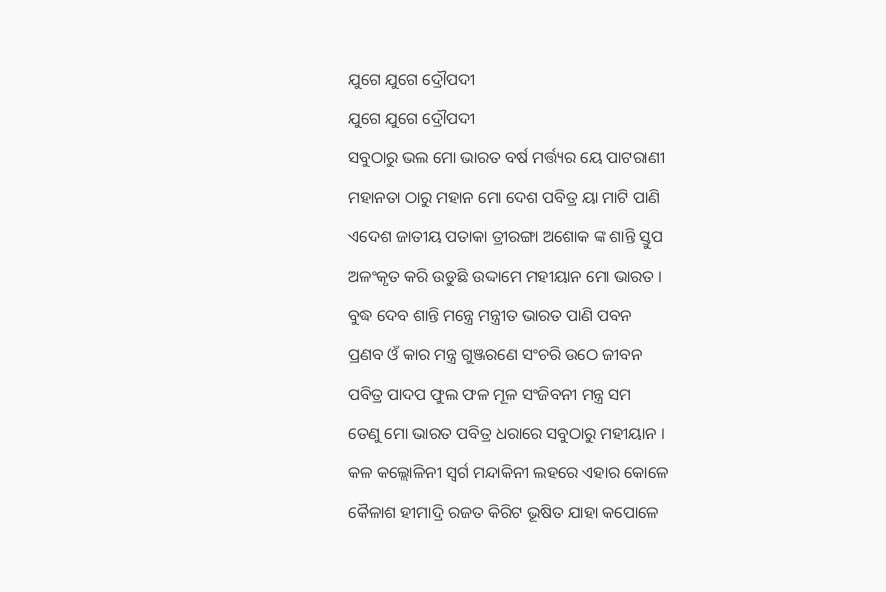ଯୁଗେ ଯୁଗେ ଦ୍ରୌପଦୀ
ଯୁଗେ ଯୁଗେ ଦ୍ରୌପଦୀ
ସବୁଠାରୁ ଭଲ ମୋ ଭାରତ ବର୍ଷ ମର୍ତ୍ତ୍ୟର ୟେ ପାଟରାଣୀ
ମହାନତା ଠାରୁ ମହାନ ମୋ ଦେଶ ପବିତ୍ର ୟା ମାଟି ପାଣି
ଏଦେଶ ଜାତୀୟ ପତାକା ତ୍ରୀରଙ୍ଗା ଅଶୋକ ଙ୍କ ଶାନ୍ତି ସ୍ତୁପ
ଅଳଂକୃତ କରି ଉଡୁଛି ଉଦ୍ଦାମେ ମହୀୟାନ ମୋ ଭାରତ ।
ବୁଦ୍ଧ ଦେବ ଶାନ୍ତି ମନ୍ତ୍ରେ ମନ୍ତ୍ରୀତ ଭାରତ ପାଣି ପବନ
ପ୍ରଣବ ଓଁ କାର ମନ୍ତ୍ର ଗୁଞ୍ଜରଣେ ସଂଚରି ଉଠେ ଜୀବନ
ପବିତ୍ର ପାଦପ ଫୁଲ ଫଳ ମୂଳ ସଂଜିବନୀ ମନ୍ତ୍ର ସମ
ତେଣୁ ମୋ ଭାରତ ପବିତ୍ର ଧରାରେ ସବୁଠାରୁ ମହୀୟାନ ।
କଳ କଲ୍ଲୋଳିନୀ ସ୍ଵର୍ଗ ମନ୍ଦାକିନୀ ଲହରେ ଏହାର କୋଳେ
କୈଳାଶ ହୀମାଦ୍ରି ରଜତ କିରିଟ ଭୂଷିତ ଯାହା କପୋଳେ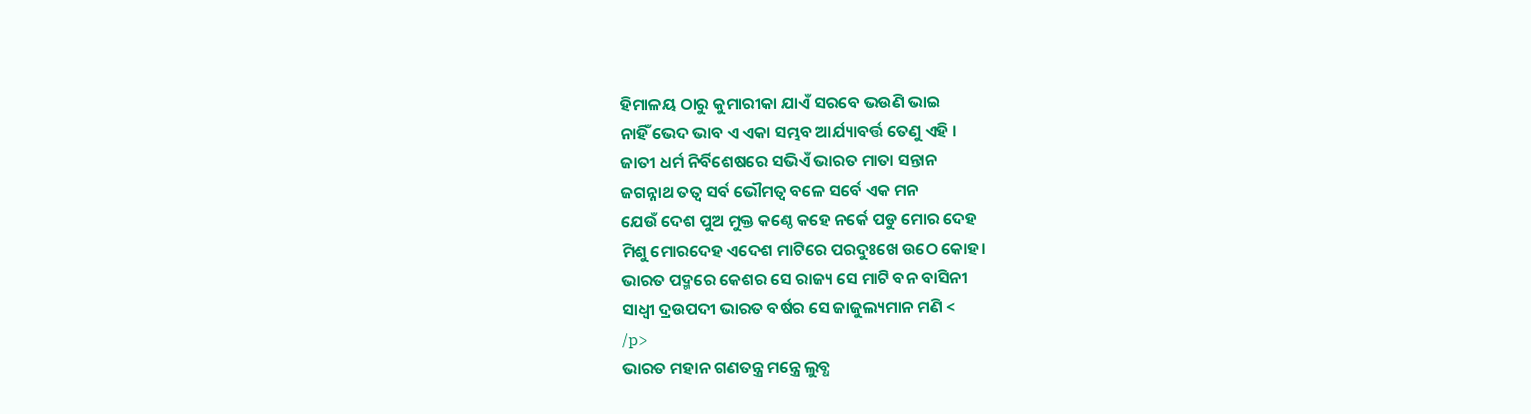ହିମାଳୟ ଠାରୁ କୁମାରୀକା ଯାଏଁ ସରବେ ଭଉଣି ଭାଇ
ନାହିଁ ଭେଦ ଭାବ ଏ ଏକା ସମ୍ଭବ ଆର୍ଯ୍ୟାବର୍ତ୍ତ ତେଣୁ ଏହି ।
ଜାତୀ ଧର୍ମ ନିର୍ବିଶେଷରେ ସଭିଏଁ ଭାରତ ମାତା ସନ୍ତାନ
ଜଗନ୍ନାଥ ତତ୍ଵ ସର୍ବ ଭୌମତ୍ଵ ବଳେ ସର୍ବେ ଏକ ମନ
ଯେଉଁ ଦେଶ ପୁଅ ମୁକ୍ତ କଣ୍ଠେ କହେ ନର୍କେ ପଡୁ ମୋର ଦେହ
ମିଶୁ ମୋରଦେହ ଏଦେଶ ମାଟିରେ ପରଦୁଃଖେ ଉଠେ କୋହ।
ଭାରତ ପଦ୍ମରେ କେଶର ସେ ରାଜ୍ୟ ସେ ମାଟି ବନ ବାସିନୀ
ସାଧ୍ଵୀ ଦ୍ରଉପଦୀ ଭାରତ ବର୍ଷର ସେ ଜାଜୁଲ୍ୟମାନ ମଣି <
/p>
ଭାରତ ମହାନ ଗଣତନ୍ତ୍ର ମନ୍ତ୍ରେ ଲୁବ୍ଧ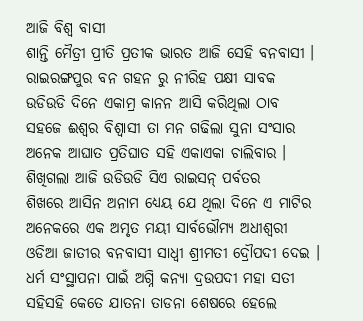ଆଜି ବିଶ୍ଵ ବାସୀ
ଶାନ୍ତି ମୈତ୍ରୀ ପ୍ରୀତି ପ୍ରତୀକ ଭାରତ ଆଜି ସେହି ବନବାସୀ ।
ରାଇରଙ୍ଗପୁର ବନ ଗହନ ରୁ ନୀରିହ ପକ୍ଷୀ ସାବକ
ଉଡିଉଡି ଦିନେ ଏକାମ୍ର କାନନ ଆସି କରିଥିଲା ଠାବ
ସହଜେ ଈଶ୍ଵର ବିଶ୍ଵାସୀ ତା ମନ ଗଢିଲା ସୁନା ସଂସାର
ଅନେକ ଆଘାତ ପ୍ରତିଘାତ ସହି ଏକାଏକା ଚାଲିବାର ।
ଶିଖିଗଲା ଆଜି ଉଡିଉଡି ସିଏ ରାଇସନ୍ ପର୍ବତର
ଶିଖରେ ଆସିନ ଅନାମ ଧ୍ୟେୟ ଯେ ଥିଲା ଦିନେ ଏ ମାଟିର
ଅନେକରେ ଏକ ଅମୃତ ମୟୀ ସାର୍ବଭୌମ୍ୟ ଅଧୀଶ୍ଵରୀ
ଓଡିଆ ଜାତୀର ବନବାସୀ ସାଧ୍ଵୀ ଶ୍ରୀମତୀ ଦ୍ରୌପଦୀ ଦେଇ ।
ଧର୍ମ ସଂସ୍ଥାପନା ପାଇଁ ଅଗ୍ନି କନ୍ୟା ଦ୍ରଉପଦୀ ମହା ସତୀ
ସହିସହି କେତେ ଯାତନା ତାଡନା ଶେଷରେ ହେଲେ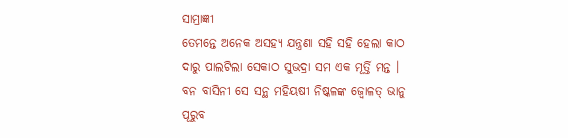ସାମ୍ରାଜ୍ଞୀ
ତେମନ୍ତେ ଅନେକ ଅସହ୍ୟ ଯନ୍ତ୍ରଣା ସହି ସହି ହେଲା କାଠ
ଦାରୁ ପାଲଟିଲା ସେକାଠ ସୁଭଦ୍ରା ସମ ଏକ ମୂର୍ତ୍ତି ମନ୍ତ ।
ବନ ବାସିନୀ ସେ ସନ୍ଥ ମହିୟଷୀ ନିଷ୍କଳଙ୍କ ଜ୍ଵୋଳତ୍ ଭାନୁ
ପୂରୁବ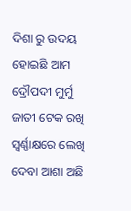ଦିଶା ରୁ ଉଦୟ ହୋଇଛି ଆମ ଦ୍ରୌପଦୀ ମୁର୍ମୁ
ଜାତୀ ଟେକ ରଖି ସ୍ଵର୍ଣ୍ଣାକ୍ଷରେ ଲେଖି ଦେବା ଆଶା ଅଛି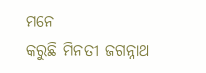ମନେ
କରୁଛି ମିନତୀ ଜଗନ୍ନାଥ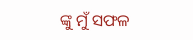ଙ୍କୁ ମୁଁ ସଫଳ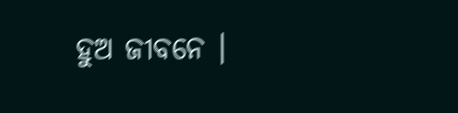ହୁଅ ଜୀବନେ ।